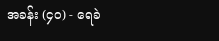အခန်း (၄၀) - ရေခဲ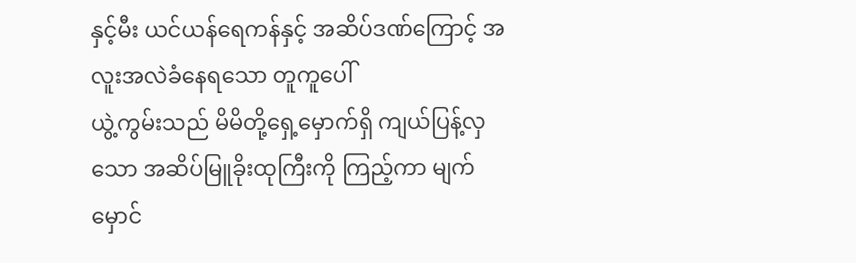နှင့်မီး ယင်ယန်ရေကန်နှင့် အဆိပ်ဒဏ်ကြောင့် အလူးအလဲခံနေရသော တူကူပေါ်
ယွဲ့ကွမ်းသည် မိမိတို့ရှေ့မှောက်ရှိ ကျယ်ပြန့်လှသော အဆိပ်မြူခိုးထုကြီးကို ကြည့်ကာ မျက်မှောင်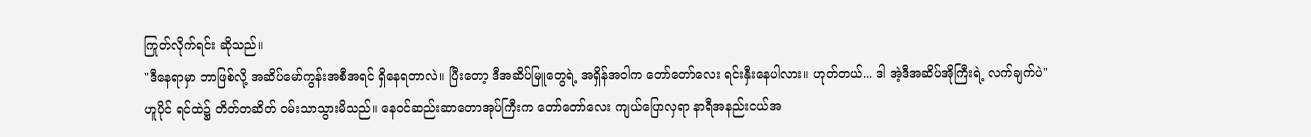ကြုတ်လိုက်ရင်း ဆိုသည်။
"ဒီနေရာမှာ ဘာဖြစ်လို့ အဆိပ်မော်ကွန်းအစီအရင် ရှိနေရတာလဲ။ ပြီးတော့ ဒီအဆိပ်မြူတွေရဲ့ အရှိန်အဝါက တော်တော်လေး ရင်းနှီးနေပါလား။ ဟုတ်တယ်... ဒါ အဲ့ဒီအဆိပ်အိုကြီးရဲ့ လက်ချက်ပဲ"
ဟူပိုင် ရင်ထဲ၌ တိတ်တဆိတ် ဝမ်းသာသွားမိသည်။ နေဝင်ဆည်းဆာတောအုပ်ကြီးက တော်တော်လေး ကျယ်ပြောလှရာ နာရီအနည်းငယ်အ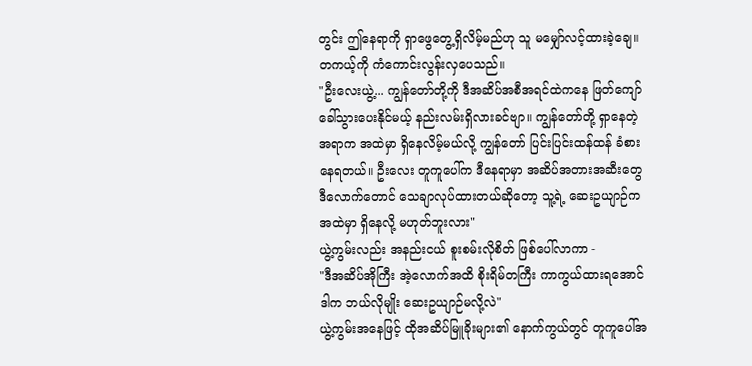တွင်း ဤနေရာကို ရှာဖွေတွေ့ရှိလိမ့်မည်ဟု သူ မမျှော်လင့်ထားခဲ့ချေ။ တကယ့်ကို ကံကောင်းလွန်းလှပေသည်။
"ဦးလေးယွဲ့... ကျွန်တော်တို့ကို ဒီအဆိပ်အစီအရင်ထဲကနေ ဖြတ်ကျော်ခေါ်သွားပေးနိုင်မယ့် နည်းလမ်းရှိလားခင်ဗျာ။ ကျွန်တော်တို့ ရှာနေတဲ့အရာက အထဲမှာ ရှိနေလိမ့်မယ်လို့ ကျွန်တော် ပြင်းပြင်းထန်ထန် ခံစားနေရတယ်။ ဦးလေး တူကူပေါ်က ဒီနေရာမှာ အဆိပ်အတားအဆီးတွေ ဒီလောက်တောင် သေချာလုပ်ထားတယ်ဆိုတော့ သူ့ရဲ့ ဆေးဥယျာဉ်က အထဲမှာ ရှိနေလို့ မဟုတ်ဘူးလား"
ယွဲ့ကွမ်းလည်း အနည်းငယ် စူးစမ်းလိုစိတ် ဖြစ်ပေါ်လာကာ -
"ဒီအဆိပ်အိုကြီး အဲ့လောက်အထိ စိုးရိမ်တကြီး ကာကွယ်ထားရအောင် ဒါက ဘယ်လိုမျိုး ဆေးဥယျာဉ်မလို့လဲ"
ယွဲ့ကွမ်းအနေဖြင့် ထိုအဆိပ်မြူခိုးများ၏ နောက်ကွယ်တွင် တူကူပေါ်အ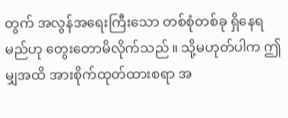တွက် အလွန်အရေးကြီးသော တစ်စုံတစ်ခု ရှိနေရမည်ဟု တွေးတောမိလိုက်သည်။ သို့မဟုတ်ပါက ဤမျှအထိ အားစိုက်ထုတ်ထားစရာ အ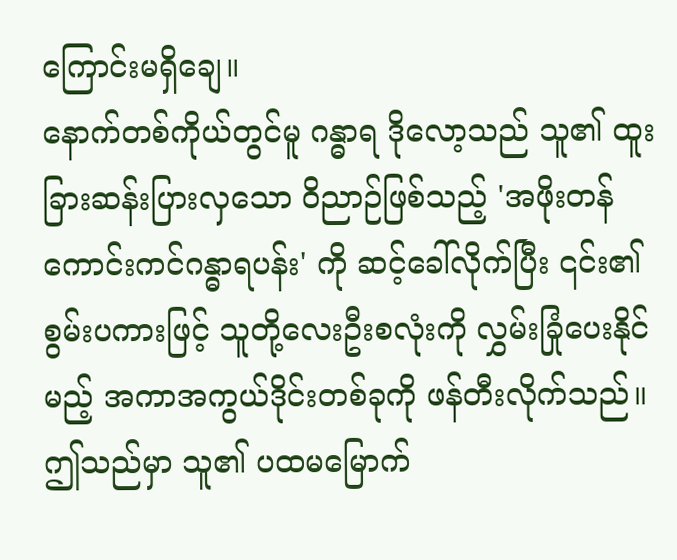ကြောင်းမရှိချေ။
နောက်တစ်ကိုယ်တွင်မူ ဂန္ဓာရ ဒိုလော့သည် သူ၏ ထူးခြားဆန်းပြားလှသော ဝိညာဉ်ဖြစ်သည့် 'အဖိုးတန် ကောင်းကင်ဂန္ဓာရပန်း' ကို ဆင့်ခေါ်လိုက်ပြီး ၎င်း၏ စွမ်းပကားဖြင့် သူတို့လေးဦးစလုံးကို လွှမ်းခြုံပေးနိုင်မည့် အကာအကွယ်ဒိုင်းတစ်ခုကို ဖန်တီးလိုက်သည်။ ဤသည်မှာ သူ၏ ပထမမြောက်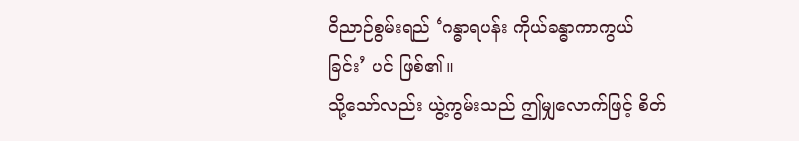ဝိညာဉ်စွမ်းရည် ‘ဂန္ဓာရပန်း ကိုယ်ခန္ဓာကာကွယ်ခြင်း’ ပင် ဖြစ်၏။
သို့သော်လည်း ယွဲ့ကွမ်းသည် ဤမျှလောက်ဖြင့် စိတ်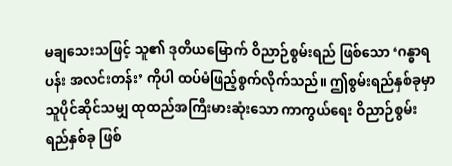မချသေးသဖြင့် သူ၏ ဒုတိယမြောက် ဝိညာဉ်စွမ်းရည် ဖြစ်သော ‘ဂန္ဓာရပန်း အလင်းတန်း’ ကိုပါ ထပ်မံဖြည့်စွက်လိုက်သည်။ ဤစွမ်းရည်နှစ်ခုမှာ သူပိုင်ဆိုင်သမျှ ထုထည်အကြီးမားဆုံးသော ကာကွယ်ရေး ဝိညာဉ်စွမ်းရည်နှစ်ခု ဖြစ်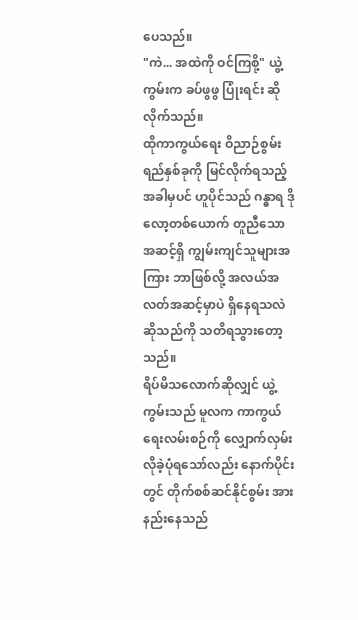ပေသည်။
"ကဲ... အထဲကို ဝင်ကြစို့" ယွဲ့ကွမ်းက ခပ်ဖွဖွ ပြုံးရင်း ဆိုလိုက်သည်။
ထိုကာကွယ်ရေး ဝိညာဉ်စွမ်းရည်နှစ်ခုကို မြင်လိုက်ရသည့်အခါမှပင် ဟူပိုင်သည် ဂန္ဓာရ ဒိုလော့တစ်ယောက် တူညီသောအဆင့်ရှိ ကျွမ်းကျင်သူများအကြား ဘာဖြစ်လို့ အလယ်အလတ်အဆင့်မှာပဲ ရှိနေရသလဲဆိုသည်ကို သတိရသွားတော့သည်။
ရိပ်မိသလောက်ဆိုလျှင် ယွဲ့ကွမ်းသည် မူလက ကာကွယ်ရေးလမ်းစဉ်ကို လျှောက်လှမ်းလိုခဲ့ပုံရသော်လည်း နောက်ပိုင်းတွင် တိုက်စစ်ဆင်နိုင်စွမ်း အားနည်းနေသည်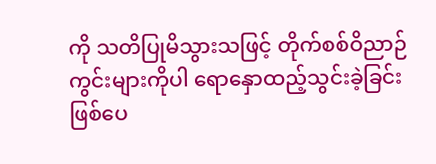ကို သတိပြုမိသွားသဖြင့် တိုက်စစ်ဝိညာဉ်ကွင်းများကိုပါ ရောနှောထည့်သွင်းခဲ့ခြင်း ဖြစ်ပေ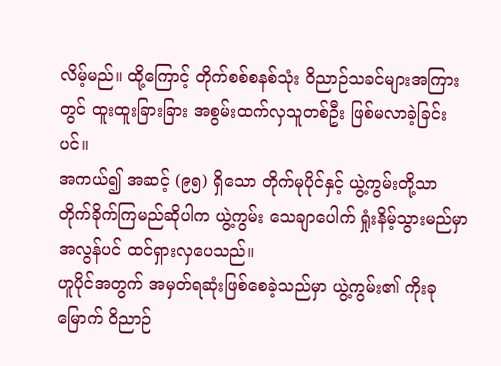လိမ့်မည်။ ထို့ကြောင့် တိုက်စစ်စနစ်သုံး ဝိညာဉ်သခင်များအကြားတွင် ထူးထူးခြားခြား အစွမ်းထက်လှသူတစ်ဦး ဖြစ်မလာခဲ့ခြင်းပင်။
အကယ်၍ အဆင့် (၉၅) ရှိသော တိုက်မုပိုင်နှင့် ယွဲ့ကွမ်းတို့သာ တိုက်ခိုက်ကြမည်ဆိုပါက ယွဲ့ကွမ်း သေချာပေါက် ရှုံးနိမ့်သွားမည်မှာ အလွန်ပင် ထင်ရှားလှပေသည်။
ဟူပိုင်အတွက် အမှတ်ရဆုံးဖြစ်စေခဲ့သည်မှာ ယွဲ့ကွမ်း၏ ကိုးခုမြောက် ဝိညာဉ်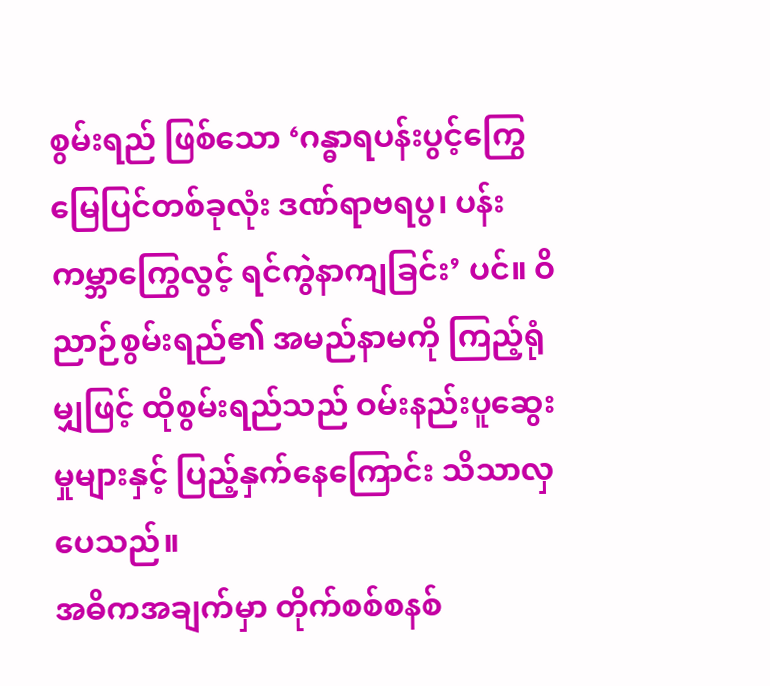စွမ်းရည် ဖြစ်သော ‘ဂန္ဓာရပန်းပွင့်ကြွေ မြေပြင်တစ်ခုလုံး ဒဏ်ရာဗရပွ၊ ပန်းကမ္ဘာကြွေလွင့် ရင်ကွဲနာကျခြင်း’ ပင်။ ဝိညာဉ်စွမ်းရည်၏ အမည်နာမကို ကြည့်ရုံမျှဖြင့် ထိုစွမ်းရည်သည် ဝမ်းနည်းပူဆွေးမှုများနှင့် ပြည့်နှက်နေကြောင်း သိသာလှပေသည်။
အဓိကအချက်မှာ တိုက်စစ်စနစ်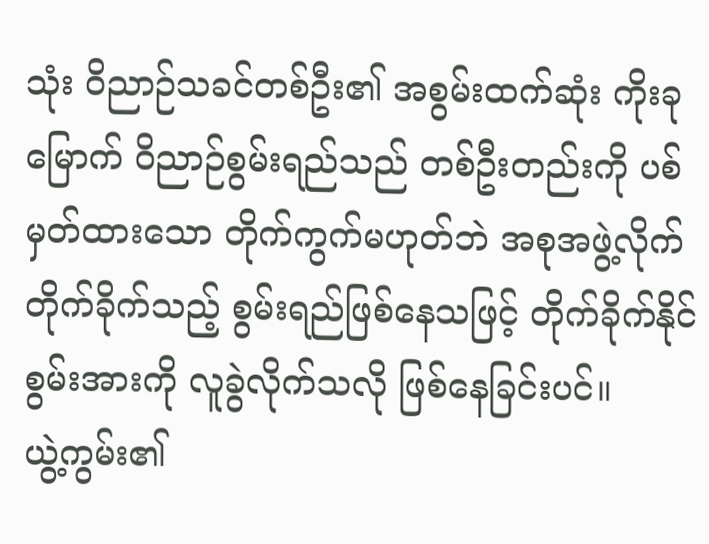သုံး ဝိညာဉ်သခင်တစ်ဦး၏ အစွမ်းထက်ဆုံး ကိုးခုမြောက် ဝိညာဉ်စွမ်းရည်သည် တစ်ဦးတည်းကို ပစ်မှတ်ထားသော တိုက်ကွက်မဟုတ်ဘဲ အစုအဖွဲ့လိုက် တိုက်ခိုက်သည့် စွမ်းရည်ဖြစ်နေသဖြင့် တိုက်ခိုက်နိုင်စွမ်းအားကို လူခွဲလိုက်သလို ဖြစ်နေခြင်းပင်။
ယွဲ့ကွမ်း၏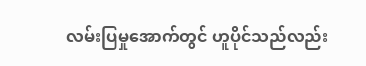လမ်းပြမှုအောက်တွင် ဟူပိုင်သည်လည်း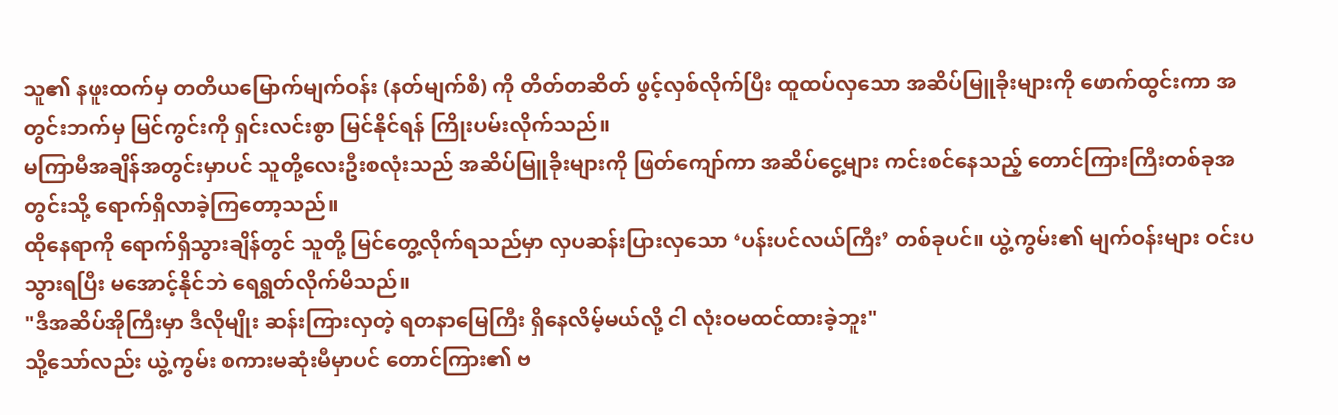သူ၏ နဖူးထက်မှ တတိယမြောက်မျက်ဝန်း (နတ်မျက်စိ) ကို တိတ်တဆိတ် ဖွင့်လှစ်လိုက်ပြီး ထူထပ်လှသော အဆိပ်မြူခိုးများကို ဖောက်ထွင်းကာ အတွင်းဘက်မှ မြင်ကွင်းကို ရှင်းလင်းစွာ မြင်နိုင်ရန် ကြိုးပမ်းလိုက်သည်။
မကြာမီအချိန်အတွင်းမှာပင် သူတို့လေးဦးစလုံးသည် အဆိပ်မြူခိုးများကို ဖြတ်ကျော်ကာ အဆိပ်ငွေ့များ ကင်းစင်နေသည့် တောင်ကြားကြီးတစ်ခုအတွင်းသို့ ရောက်ရှိလာခဲ့ကြတော့သည်။
ထိုနေရာကို ရောက်ရှိသွားချိန်တွင် သူတို့ မြင်တွေ့လိုက်ရသည်မှာ လှပဆန်းပြားလှသော ‘ပန်းပင်လယ်ကြီး’ တစ်ခုပင်။ ယွဲ့ကွမ်း၏ မျက်ဝန်းများ ဝင်းပသွားရပြီး မအောင့်နိုင်ဘဲ ရေရွတ်လိုက်မိသည်။
"ဒီအဆိပ်အိုကြီးမှာ ဒီလိုမျိုး ဆန်းကြားလှတဲ့ ရတနာမြေကြီး ရှိနေလိမ့်မယ်လို့ ငါ လုံးဝမထင်ထားခဲ့ဘူး"
သို့သော်လည်း ယွဲ့ကွမ်း စကားမဆုံးမီမှာပင် တောင်ကြား၏ ဗ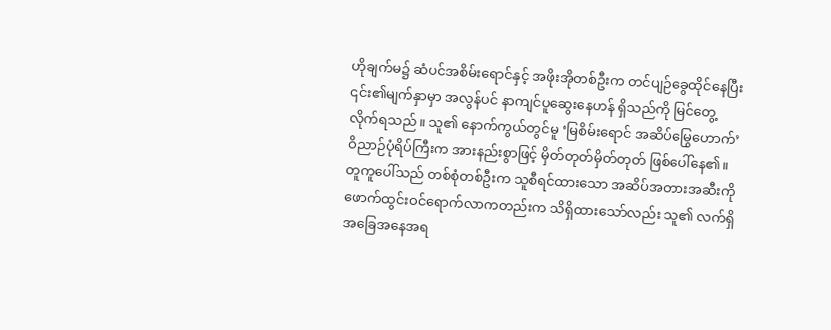ဟိုချက်မ၌ ဆံပင်အစိမ်းရောင်နှင့် အဖိုးအိုတစ်ဦးက တင်ပျဉ်ခွေထိုင်နေပြီး ၎င်း၏မျက်နှာမှာ အလွန်ပင် နာကျင်ပူဆွေးနေဟန် ရှိသည်ကို မြင်တွေ့လိုက်ရသည်။ သူ၏ နောက်ကွယ်တွင်မူ ‘မြစိမ်းရောင် အဆိပ်မြွေဟောက်’ ဝိညာဉ်ပုံရိပ်ကြီးက အားနည်းစွာဖြင့် မှိတ်တုတ်မှိတ်တုတ် ဖြစ်ပေါ်နေ၏။
တူကူပေါ်သည် တစ်စုံတစ်ဦးက သူစီရင်ထားသော အဆိပ်အတားအဆီးကို ဖောက်ထွင်းဝင်ရောက်လာကတည်းက သိရှိထားသော်လည်း သူ၏ လက်ရှိအခြေအနေအရ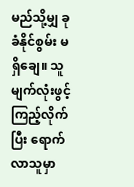မည်သို့မျှ ခုခံနိုင်စွမ်း မရှိချေ။ သူ မျက်လုံးဖွင့်ကြည့်လိုက်ပြီး ရောက်လာသူမှာ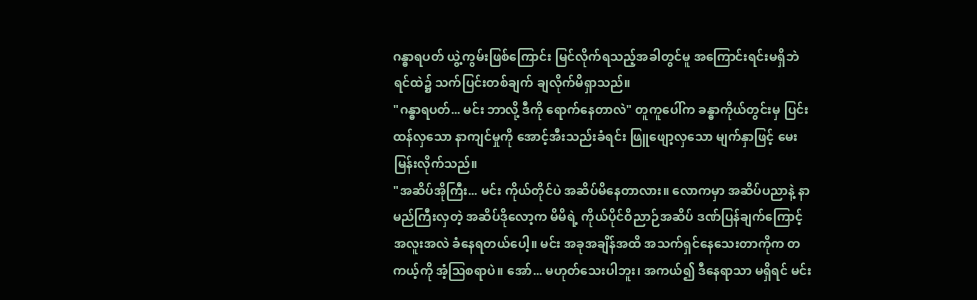ဂန္ဓာရပတ် ယွဲ့ကွမ်းဖြစ်ကြောင်း မြင်လိုက်ရသည့်အခါတွင်မူ အကြောင်းရင်းမရှိဘဲ ရင်ထဲ၌ သက်ပြင်းတစ်ချက် ချလိုက်မိရှာသည်။
"ဂန္ဓာရပတ်... မင်း ဘာလို့ ဒီကို ရောက်နေတာလဲ" တူကူပေါ်က ခန္ဓာကိုယ်တွင်းမှ ပြင်းထန်လှသော နာကျင်မှုကို အောင့်အီးသည်းခံရင်း ဖြူဖျော့လှသော မျက်နှာဖြင့် မေးမြန်းလိုက်သည်။
"အဆိပ်အိုကြီး... မင်း ကိုယ်တိုင်ပဲ အဆိပ်မိနေတာလား။ လောကမှာ အဆိပ်ပညာနဲ့ နာမည်ကြီးလှတဲ့ အဆိပ်ဒိုလော့က မိမိရဲ့ ကိုယ်ပိုင်ဝိညာဉ်အဆိပ် ဒဏ်ပြန်ချက်ကြောင့် အလူးအလဲ ခံနေရတယ်ပေါ့။ မင်း အခုအချိန်အထိ အသက်ရှင်နေသေးတာကိုက တကယ့်ကို အံ့ဩစရာပဲ။ အော်... မဟုတ်သေးပါဘူး၊ အကယ်၍ ဒီနေရာသာ မရှိရင် မင်း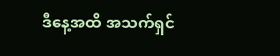ဒီနေ့အထိ အသက်ရှင်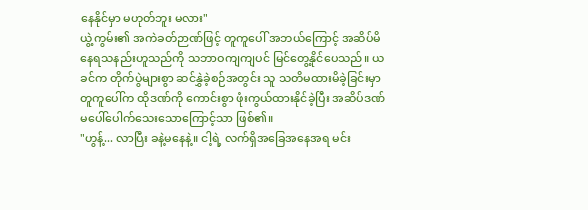နေနိုင်မှာ မဟုတ်ဘူး မလား"
ယွဲ့ကွမ်း၏ အကဲခတ်ဉာဏ်ဖြင့် တူကူပေါ် အဘယ်ကြောင့် အဆိပ်မိနေရသနည်းဟူသည်ကို သဘာဝကျကျပင် မြင်တွေ့နိုင်ပေသည်။ ယခင်က တိုက်ပွဲများစွာ ဆင်နွှဲခဲ့စဉ်အတွင်း သူ သတိမထားမိခဲ့ခြင်းမှာ တူကူပေါ်က ထိုဒဏ်ကို ကောင်းစွာ ဖုံးကွယ်ထားနိုင်ခဲ့ပြီး အဆိပ်ဒဏ် မပေါ်ပေါက်သေးသောကြောင့်သာ ဖြစ်၏။
"ဟွန့်... လာပြီး ခနဲ့မနေနဲ့။ ငါ့ရဲ့ လက်ရှိအခြေအနေအရ မင်း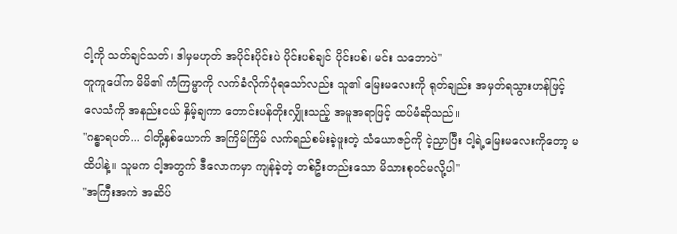ငါ့ကို သတ်ချင်သတ်၊ ဒါမှမဟုတ် အပိုင်းပိုင်းပဲ ပိုင်းပစ်ချင် ပိုင်းပစ်၊ မင်း သဘောပဲ"
တူကူပေါ်က မိမိ၏ ကံကြမ္မာကို လက်ခံလိုက်ပုံရသော်လည်း သူ၏ မြေးမလေးကို ရုတ်ချည်း အမှတ်ရသွားဟန်ဖြင့် လေသံကို အနည်းငယ် နှိမ့်ချကာ တောင်းပန်တိုးလျှိုးသည့် အမူအရာဖြင့် ထပ်မံဆိုသည်။
"ဂန္ဓာရပတ်... ငါတို့နှစ်ယောက် အကြိမ်ကြိမ် လက်ရည်စမ်းခဲ့ဖူးတဲ့ သံယောဇဉ်ကို ငဲ့ညှာပြီး ငါ့ရဲ့မြေးမလေးကိုတော့ မထိပါနဲ့။ သူမက ငါ့အတွက် ဒီလောကမှာ ကျန်ခဲ့တဲ့ တစ်ဦးတည်းသော မိသားစုဝင်မလို့ပါ"
"အကြီးအကဲ အဆိပ်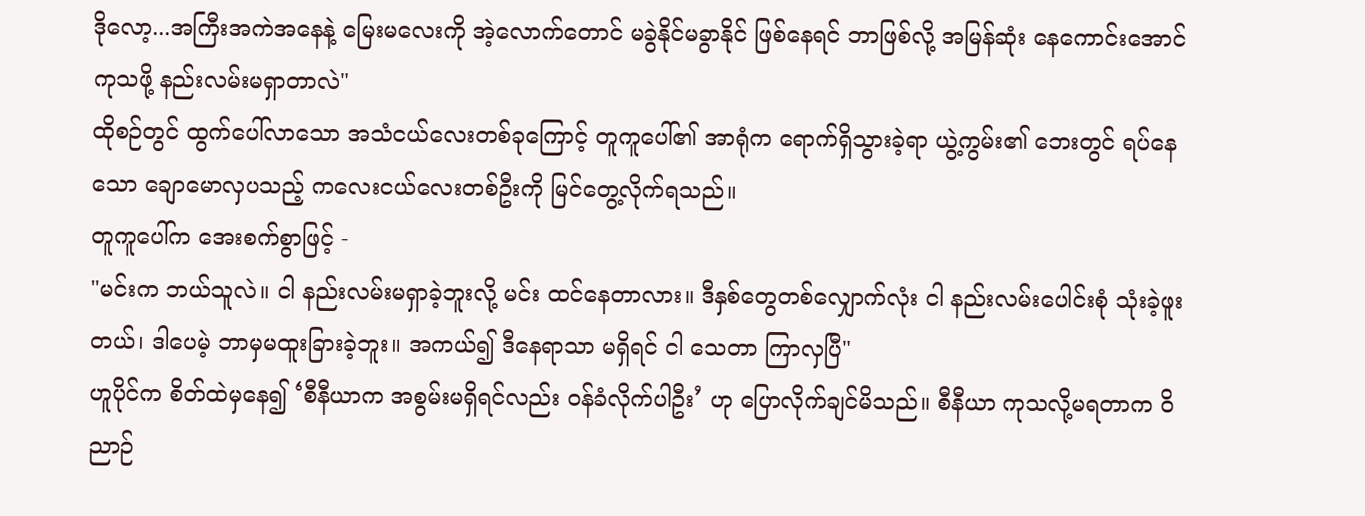ဒိုလော့...အကြီးအကဲအနေနဲ့ မြေးမလေးကို အဲ့လောက်တောင် မခွဲနိုင်မခွာနိုင် ဖြစ်နေရင် ဘာဖြစ်လို့ အမြန်ဆုံး နေကောင်းအောင် ကုသဖို့ နည်းလမ်းမရှာတာလဲ"
ထိုစဉ်တွင် ထွက်ပေါ်လာသော အသံငယ်လေးတစ်ခုကြောင့် တူကူပေါ်၏ အာရုံက ရောက်ရှိသွားခဲ့ရာ ယွဲ့ကွမ်း၏ ဘေးတွင် ရပ်နေသော ချောမောလှပသည့် ကလေးငယ်လေးတစ်ဦးကို မြင်တွေ့လိုက်ရသည်။
တူကူပေါ်က အေးစက်စွာဖြင့် -
"မင်းက ဘယ်သူလဲ။ ငါ နည်းလမ်းမရှာခဲ့ဘူးလို့ မင်း ထင်နေတာလား။ ဒီနှစ်တွေတစ်လျှောက်လုံး ငါ နည်းလမ်းပေါင်းစုံ သုံးခဲ့ဖူးတယ်၊ ဒါပေမဲ့ ဘာမှမထူးခြားခဲ့ဘူး။ အကယ်၍ ဒီနေရာသာ မရှိရင် ငါ သေတာ ကြာလှပြီ"
ဟူပိုင်က စိတ်ထဲမှနေ၍ ‘စီနီယာက အစွမ်းမရှိရင်လည်း ဝန်ခံလိုက်ပါဦး’ ဟု ပြောလိုက်ချင်မိသည်။ စီနီယာ ကုသလို့မရတာက ဝိညာဉ်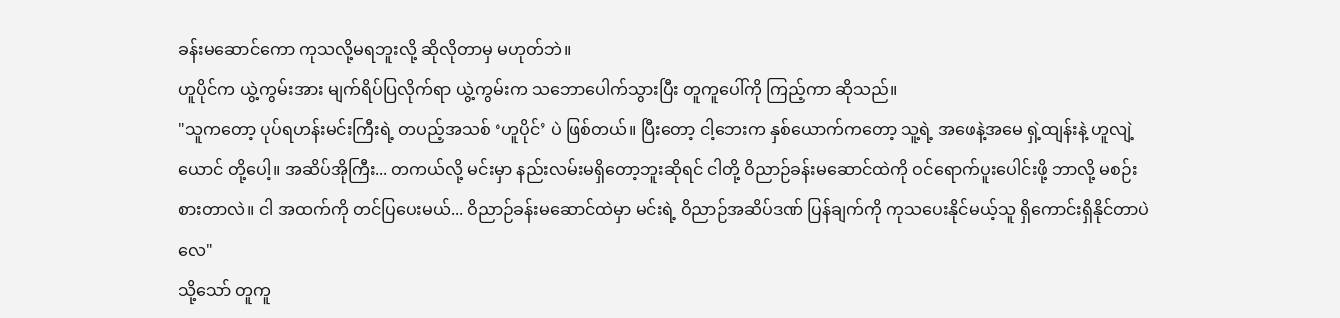ခန်းမဆောင်ကော ကုသလို့မရဘူးလို့ ဆိုလိုတာမှ မဟုတ်ဘဲ။
ဟူပိုင်က ယွဲ့ကွမ်းအား မျက်ရိပ်ပြလိုက်ရာ ယွဲ့ကွမ်းက သဘောပေါက်သွားပြီး တူကူပေါ်ကို ကြည့်ကာ ဆိုသည်။
"သူကတော့ ပုပ်ရဟန်းမင်းကြီးရဲ့ တပည့်အသစ် ‘ဟူပိုင်’ ပဲ ဖြစ်တယ်။ ပြီးတော့ ငါ့ဘေးက နှစ်ယောက်ကတော့ သူ့ရဲ့ အဖေနဲ့အမေ ရှဲ့ထျန်းနဲ့ ဟူလျဲ့ယောင် တို့ပေါ့။ အဆိပ်အိုကြီး... တကယ်လို့ မင်းမှာ နည်းလမ်းမရှိတော့ဘူးဆိုရင် ငါတို့ ဝိညာဉ်ခန်းမဆောင်ထဲကို ဝင်ရောက်ပူးပေါင်းဖို့ ဘာလို့ မစဉ်းစားတာလဲ။ ငါ အထက်ကို တင်ပြပေးမယ်... ဝိညာဉ်ခန်းမဆောင်ထဲမှာ မင်းရဲ့ ဝိညာဉ်အဆိပ်ဒဏ် ပြန်ချက်ကို ကုသပေးနိုင်မယ့်သူ ရှိကောင်းရှိနိုင်တာပဲလေ"
သို့သော် တူကူ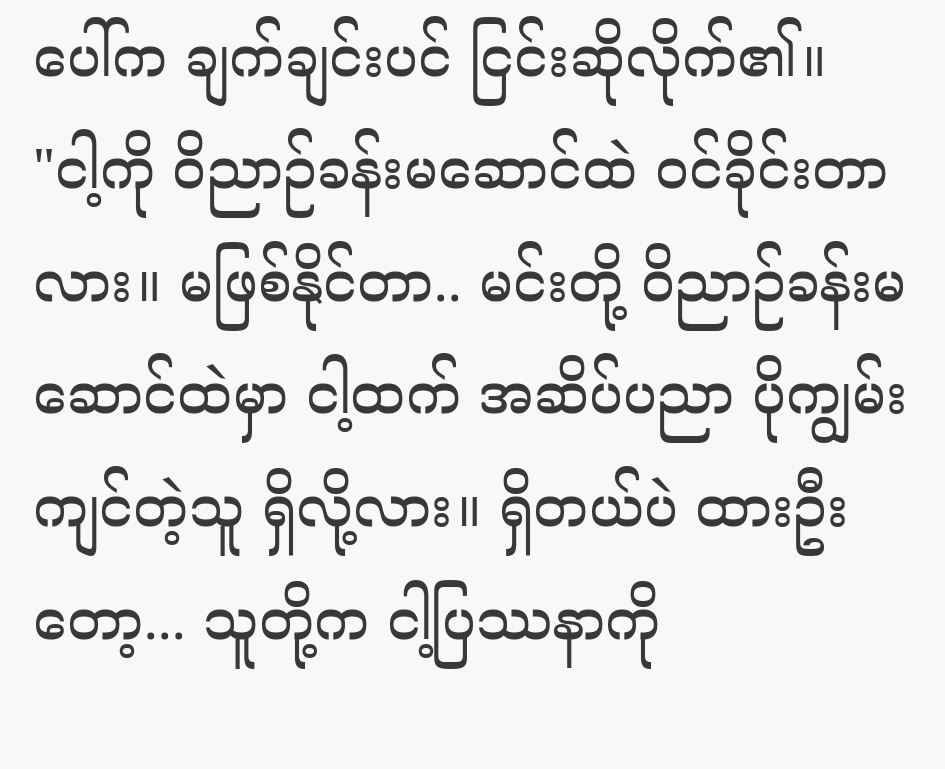ပေါ်က ချက်ချင်းပင် ငြင်းဆိုလိုက်၏။
"ငါ့ကို ဝိညာဉ်ခန်းမဆောင်ထဲ ဝင်ခိုင်းတာလား။ မဖြစ်နိုင်တာ.. မင်းတို့ ဝိညာဉ်ခန်းမဆောင်ထဲမှာ ငါ့ထက် အဆိပ်ပညာ ပိုကျွမ်းကျင်တဲ့သူ ရှိလို့လား။ ရှိတယ်ပဲ ထားဦးတော့... သူတို့က ငါ့ပြဿနာကို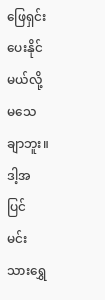ဖြေရှင်းပေးနိုင်မယ်လို့ မသေချာဘူး။ ဒါ့အပြင် မင်းသားရွှေ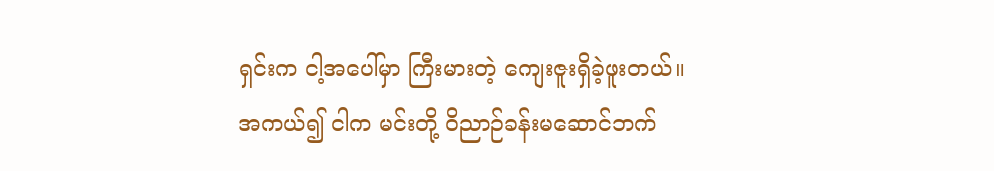ရှင်းက ငါ့အပေါ်မှာ ကြီးမားတဲ့ ကျေးဇူးရှိခဲ့ဖူးတယ်။ အကယ်၍ ငါက မင်းတို့ ဝိညာဉ်ခန်းမဆောင်ဘက်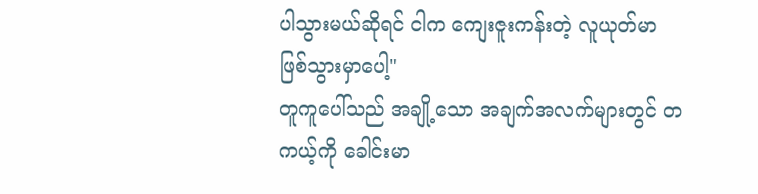ပါသွားမယ်ဆိုရင် ငါက ကျေးဇူးကန်းတဲ့ လူယုတ်မာ ဖြစ်သွားမှာပေါ့"
တူကူပေါ်သည် အချို့သော အချက်အလက်များတွင် တကယ့်ကို ခေါင်းမာ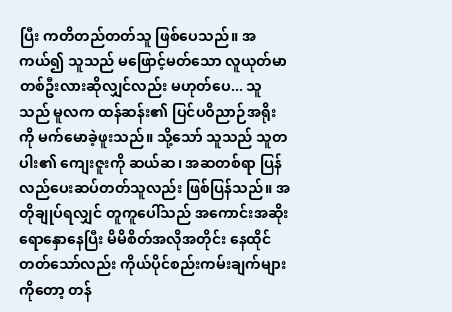ပြီး ကတိတည်တတ်သူ ဖြစ်ပေသည်။ အကယ်၍ သူသည် မဖြောင့်မတ်သော လူယုတ်မာတစ်ဦးလားဆိုလျှင်လည်း မဟုတ်ပေ... သူသည် မူလက ထန်ဆန်း၏ ပြင်ပဝိညာဉ်အရိုးကို မက်မောခဲ့ဖူးသည်။ သို့သော် သူသည် သူတပါး၏ ကျေးဇူးကို ဆယ်ဆ၊ အဆတစ်ရာ ပြန်လည်ပေးဆပ်တတ်သူလည်း ဖြစ်ပြန်သည်။ အတိုချုပ်ရလျှင် တူကူပေါ်သည် အကောင်းအဆိုး ရောနှောနေပြီး မိမိစိတ်အလိုအတိုင်း နေထိုင်တတ်သော်လည်း ကိုယ်ပိုင်စည်းကမ်းချက်များကိုတော့ တန်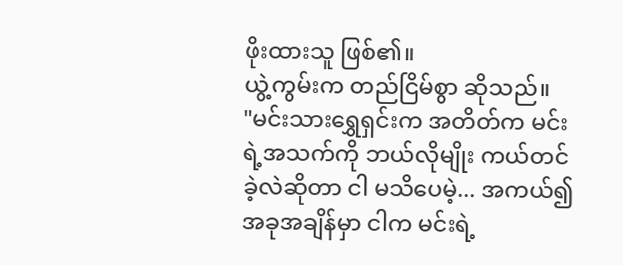ဖိုးထားသူ ဖြစ်၏။
ယွဲ့ကွမ်းက တည်ငြိမ်စွာ ဆိုသည်။
"မင်းသားရွှေရှင်းက အတိတ်က မင်းရဲ့အသက်ကို ဘယ်လိုမျိုး ကယ်တင်ခဲ့လဲဆိုတာ ငါ မသိပေမဲ့... အကယ်၍ အခုအချိန်မှာ ငါက မင်းရဲ့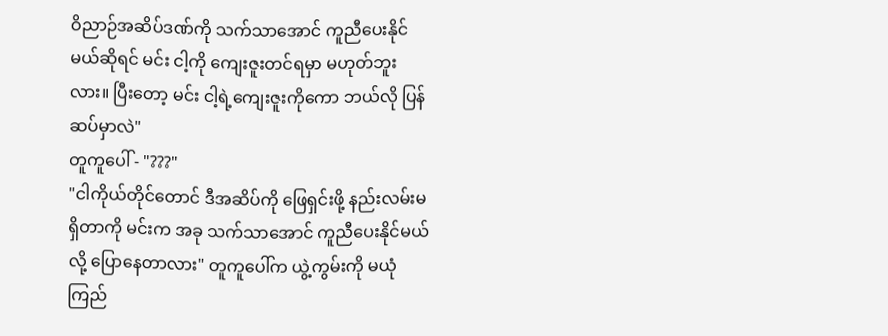ဝိညာဉ်အဆိပ်ဒဏ်ကို သက်သာအောင် ကူညီပေးနိုင်မယ်ဆိုရင် မင်း ငါ့ကို ကျေးဇူးတင်ရမှာ မဟုတ်ဘူးလား။ ပြီးတော့ မင်း ငါ့ရဲ့ကျေးဇူးကိုကော ဘယ်လို ပြန်ဆပ်မှာလဲ"
တူကူပေါ် - "???"
"ငါကိုယ်တိုင်တောင် ဒီအဆိပ်ကို ဖြေရှင်းဖို့ နည်းလမ်းမရှိတာကို မင်းက အခု သက်သာအောင် ကူညီပေးနိုင်မယ်လို့ ပြောနေတာလား" တူကူပေါ်က ယွဲ့ကွမ်းကို မယုံကြည်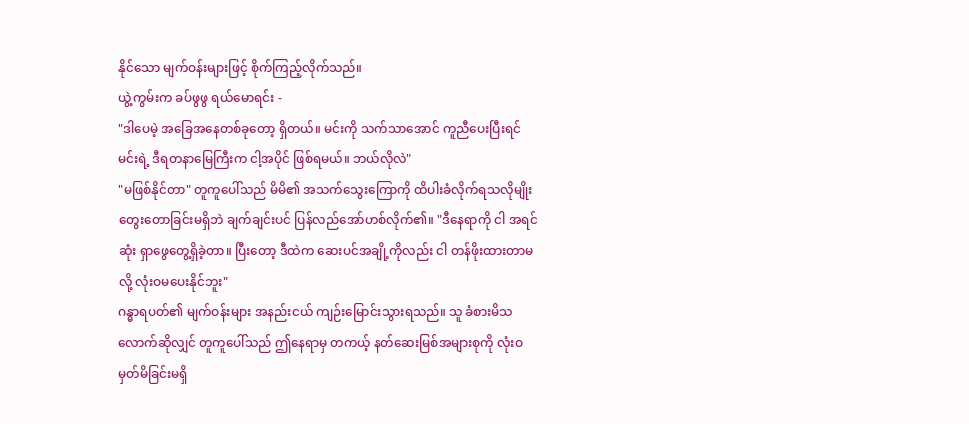နိုင်သော မျက်ဝန်းများဖြင့် စိုက်ကြည့်လိုက်သည်။
ယွဲ့ကွမ်းက ခပ်ဖွဖွ ရယ်မောရင်း -
"ဒါပေမဲ့ အခြေအနေတစ်ခုတော့ ရှိတယ်။ မင်းကို သက်သာအောင် ကူညီပေးပြီးရင် မင်းရဲ့ ဒီရတနာမြေကြီးက ငါ့အပိုင် ဖြစ်ရမယ်။ ဘယ်လိုလဲ"
"မဖြစ်နိုင်တာ" တူကူပေါ်သည် မိမိ၏ အသက်သွေးကြောကို ထိပါးခံလိုက်ရသလိုမျိုး တွေးတောခြင်းမရှိဘဲ ချက်ချင်းပင် ပြန်လည်အော်ဟစ်လိုက်၏။ "ဒီနေရာကို ငါ အရင်ဆုံး ရှာဖွေတွေ့ရှိခဲ့တာ။ ပြီးတော့ ဒီထဲက ဆေးပင်အချို့ကိုလည်း ငါ တန်ဖိုးထားတာမလို့ လုံးဝမပေးနိုင်ဘူး"
ဂန္ဓာရပတ်၏ မျက်ဝန်းများ အနည်းငယ် ကျဉ်းမြောင်းသွားရသည်။ သူ ခံစားမိသလောက်ဆိုလျှင် တူကူပေါ်သည် ဤနေရာမှ တကယ့် နတ်ဆေးမြစ်အများစုကို လုံးဝ မှတ်မိခြင်းမရှိ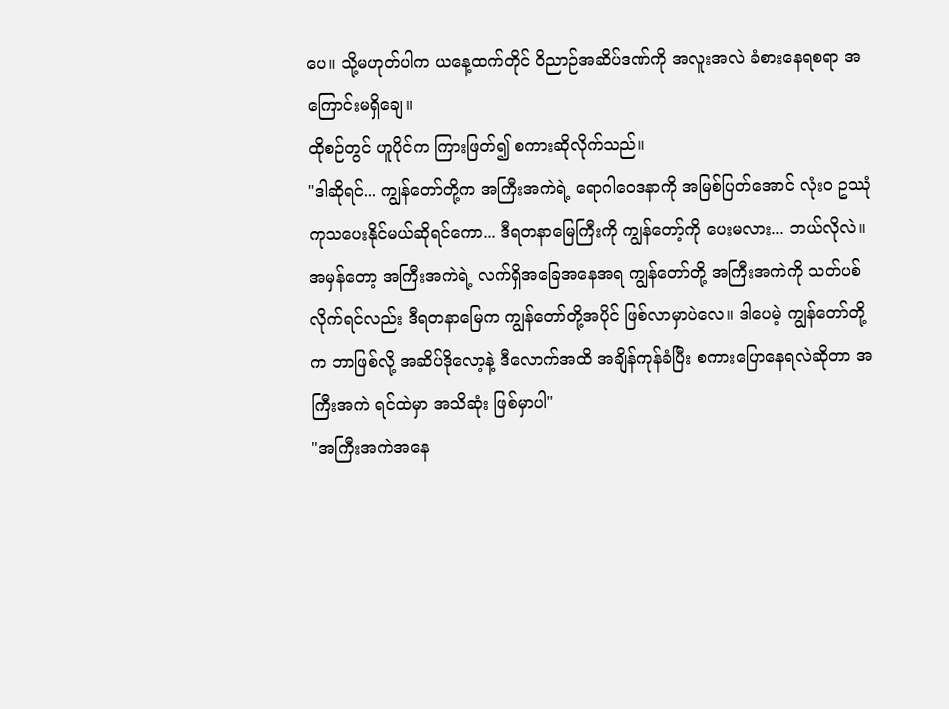ပေ။ သို့မဟုတ်ပါက ယနေ့ထက်တိုင် ဝိညာဉ်အဆိပ်ဒဏ်ကို အလူးအလဲ ခံစားနေရစရာ အကြောင်းမရှိချေ။
ထိုစဉ်တွင် ဟူပိုင်က ကြားဖြတ်၍ စကားဆိုလိုက်သည်။
"ဒါဆိုရင်... ကျွန်တော်တို့က အကြီးအကဲရဲ့ ရောဂါဝေဒနာကို အမြစ်ပြတ်အောင် လုံးဝ ဥဿုံ ကုသပေးနိုင်မယ်ဆိုရင်ကော... ဒီရတနာမြေကြီးကို ကျွန်တော့်ကို ပေးမလား... ဘယ်လိုလဲ။ အမှန်တော့ အကြီးအကဲရဲ့ လက်ရှိအခြေအနေအရ ကျွန်တော်တို့ အကြီးအကဲကို သတ်ပစ်လိုက်ရင်လည်း ဒီရတနာမြေက ကျွန်တော်တို့အပိုင် ဖြစ်လာမှာပဲလေ။ ဒါပေမဲ့ ကျွန်တော်တို့က ဘာဖြစ်လို့ အဆိပ်ဒိုလော့နဲ့ ဒီလောက်အထိ အချိန်ကုန်ခံပြီး စကားပြောနေရလဲဆိုတာ အကြီးအကဲ ရင်ထဲမှာ အသိဆုံး ဖြစ်မှာပါ"
"အကြီးအကဲအနေ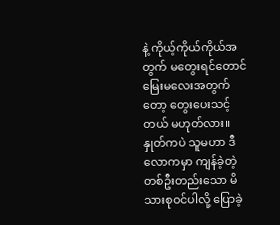နဲ့ ကိုယ့်ကိုယ်ကိုယ်အတွက် မတွေးရင်တောင် မြေးမလေးအတွက်တော့ တွေးပေးသင့်တယ် မဟုတ်လား။ နှုတ်ကပဲ သူမဟာ ဒီလောကမှာ ကျန်ခဲ့တဲ့ တစ်ဦးတည်းသော မိသားစုဝင်ပါလို့ ပြောခဲ့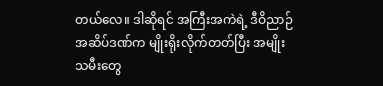တယ်လေ။ ဒါဆိုရင် အကြီးအကဲရဲ့ ဒီဝိညာဉ်အဆိပ်ဒဏ်က မျိုးရိုးလိုက်တတ်ပြီး အမျိုးသမီးတွေ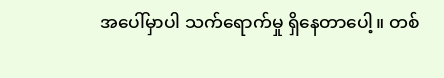အပေါ်မှာပါ သက်ရောက်မှု ရှိနေတာပေါ့။ တစ်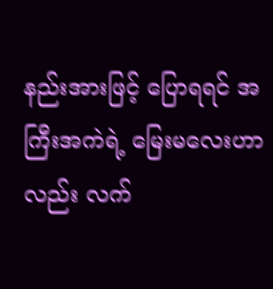နည်းအားဖြင့် ပြောရရင် အကြီးအကဲရဲ့ မြေးမလေးဟာလည်း လက်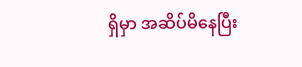ရှိမှာ အဆိပ်မိနေပြီး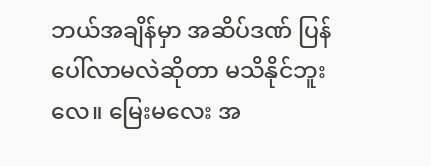ဘယ်အချိန်မှာ အဆိပ်ဒဏ် ပြန်ပေါ်လာမလဲဆိုတာ မသိနိုင်ဘူးလေ။ မြေးမလေး အ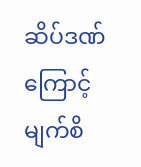ဆိပ်ဒဏ်ကြောင့် မျက်စိ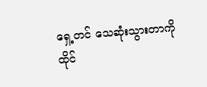ရှေ့တင် သေဆုံးသွားတာကို ထိုင်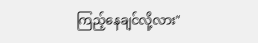ကြည့်နေချင်လို့လား"